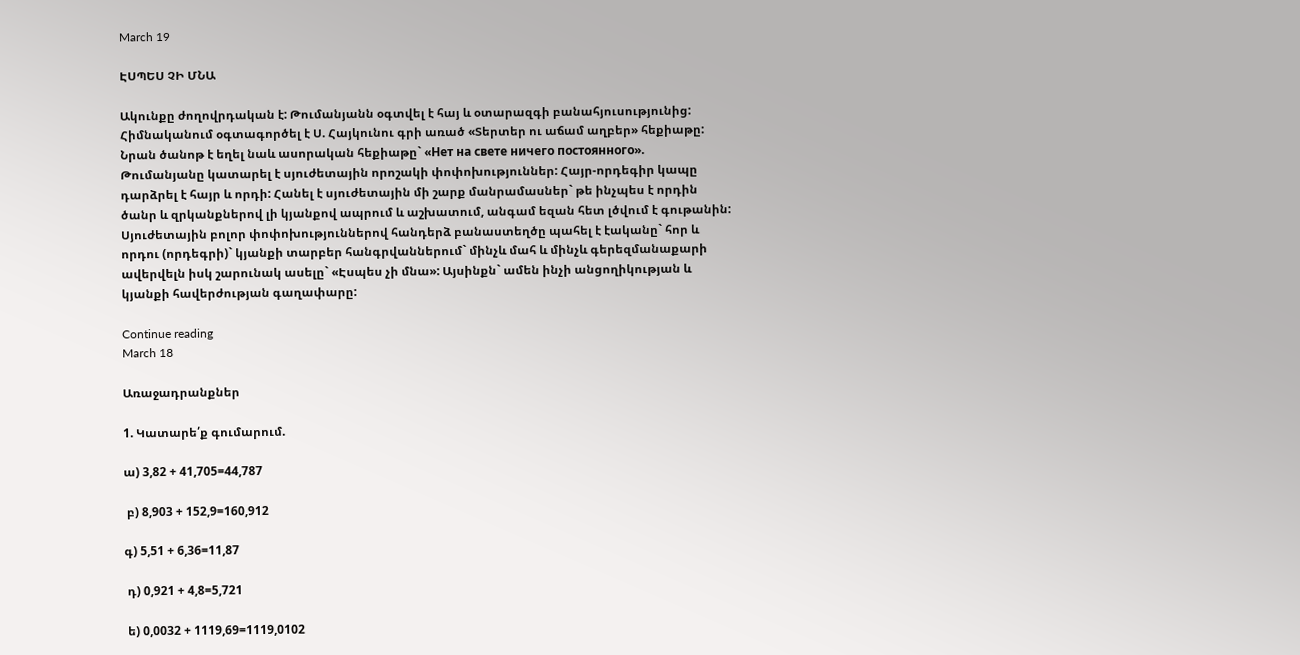March 19

ԷՍՊԵՍ ՉԻ ՄՆԱ

Ակունքը ժողովրդական է: Թումանյանն օգտվել է հայ և օտարազգի բանահյուսությունից: Հիմնականում օգտագործել է Ս. Հայկունու գրի առած «Տերտեր ու աճամ աղբեր» հեքիաթը: Նրան ծանոթ է եղել նաև ասորական հեքիաթը` «Нет на свете ничего постоянного».
Թումանյանը կատարել է սյուժետային որոշակի փոփոխություններ: Հայր-որդեգիր կապը դարձրել է հայր և որդի: Հանել է սյուժետային մի շարք մանրամասներ` թե ինչպես է որդին ծանր և զրկանքներով լի կյանքով ապրում և աշխատում, անգամ եզան հետ լծվում է գութանին: Սյուժետային բոլոր փոփոխություններով հանդերձ բանաստեղծը պահել է էականը` հոր և որդու (որդեգրի)` կյանքի տարբեր հանգրվաններում` մինչև մահ և մինչև գերեզմանաքարի ավերվելն իսկ շարունակ ասելը` «Էսպես չի մնա»: Այսինքն` ամեն ինչի անցողիկության և կյանքի հավերժության գաղափարը:

Continue reading
March 18

Առաջադրանքներ

1. Կատարե՛ք գումարում.

ա) 3,82 + 41,705=44,787

 բ) 8,903 + 152,9=160,912

գ) 5,51 + 6,36=11,87

 դ) 0,921 + 4,8=5,721

 ե) 0,0032 + 1119,69=1119,0102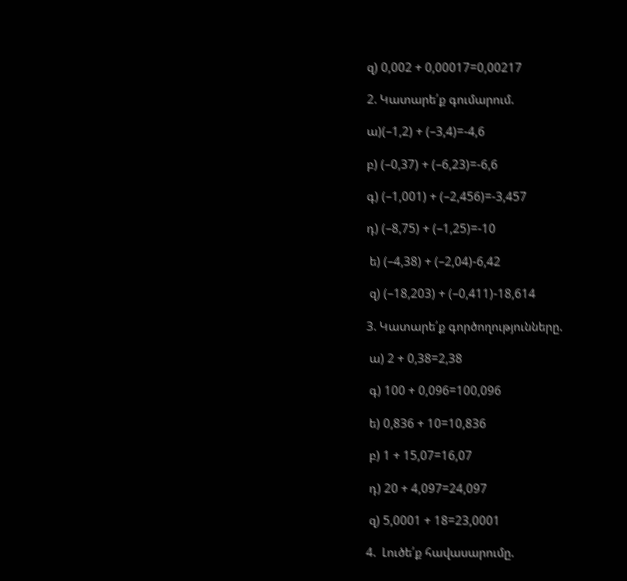զ) 0,002 + 0,00017=0,00217

2. Կատարե՛ք գումարում.

ա)(–1,2) + (–3,4)=-4,6

բ) (–0,37) + (–6,23)=-6,6

գ) (–1,001) + (–2,456)=-3,457

դ) (–8,75) + (–1,25)=-10

 ե) (–4,38) + (–2,04)-6,42

 զ) (–18,203) + (–0,411)-18,614

3. Կատարե՛ք գործողությունները.

 ա) 2 + 0,38=2,38

 գ) 100 + 0,096=100,096

 ե) 0,836 + 10=10,836

 բ) 1 + 15,07=16,07

 դ) 20 + 4,097=24,097

 զ) 5,0001 + 18=23,0001

4.  Լուծե՛ք հավասարումը.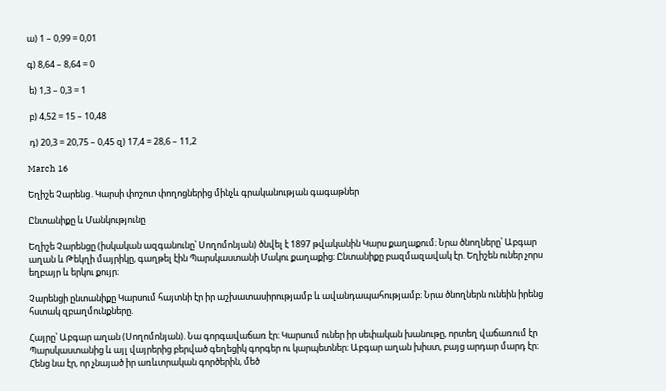ա) 1 – 0,99 = 0,01

գ) 8,64 – 8,64 = 0

 ե) 1,3 – 0,3 = 1

 բ) 4,52 = 15 – 10,48

 դ) 20,3 = 20,75 – 0,45 զ) 17,4 = 28,6 – 11,2

March 16

Եղիշե Չարենց․Կարսի փոշոտ փողոցներից մինչև գրականության գագաթներ

Ընտանիքը և Մանկությունը

Եղիշե Չարենցը (իսկական ազգանունը՝ Սողոմոնյան) ծնվել է 1897 թվականին Կարս քաղաքում։ Նրա ծնողները՝ Աբգար աղան և Թեկղի մայրիկը, գաղթել էին Պարսկաստանի Մակու քաղաքից։ Ընտանիքը բազմազավակ էր. Եղիշեն ուներ չորս եղբայր և երկու քույր։

Չարենցի ընտանիքը Կարսում հայտնի էր իր աշխատասիրությամբ և ավանդապահությամբ։ Նրա ծնողներն ունեին իրենց հստակ զբաղմունքները.

Հայրը՝ Աբգար աղան (Սողոմոնյան). Նա գորգավաճառ էր։ Կարսում ուներ իր սեփական խանութը, որտեղ վաճառում էր Պարսկաստանից և այլ վայրերից բերված գեղեցիկ գորգեր ու կարպետներ։ Աբգար աղան խիստ, բայց արդար մարդ էր։ Հենց նա էր, որ չնայած իր առևտրական գործերին, մեծ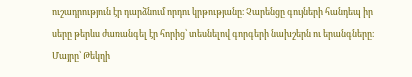ուշադրություն էր դարձնում որդու կրթությանը։ Չարենցը գույների հանդեպ իր սերը թերևս ժառանգել էր հորից՝ տեսնելով գորգերի նախշերն ու երանգները։ Մայրը՝ Թեկղի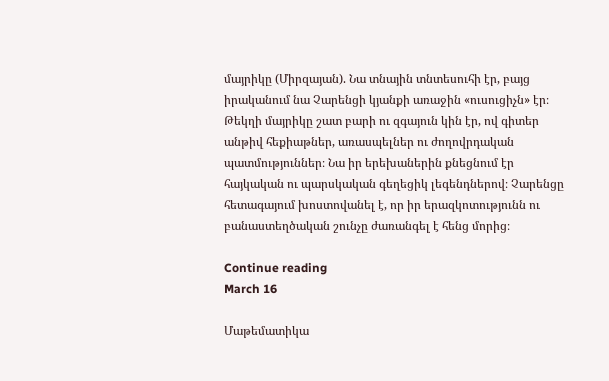մայրիկը (Միրզայան). Նա տնային տնտեսուհի էր, բայց իրականում նա Չարենցի կյանքի առաջին «ուսուցիչն» էր։ Թեկղի մայրիկը շատ բարի ու զգայուն կին էր, ով գիտեր անթիվ հեքիաթներ, առասպելներ ու ժողովրդական պատմություններ։ Նա իր երեխաներին քնեցնում էր հայկական ու պարսկական գեղեցիկ լեգենդներով։ Չարենցը հետագայում խոստովանել է, որ իր երազկոտությունն ու բանաստեղծական շունչը ժառանգել է հենց մորից։

Continue reading
March 16

Մաթեմատիկա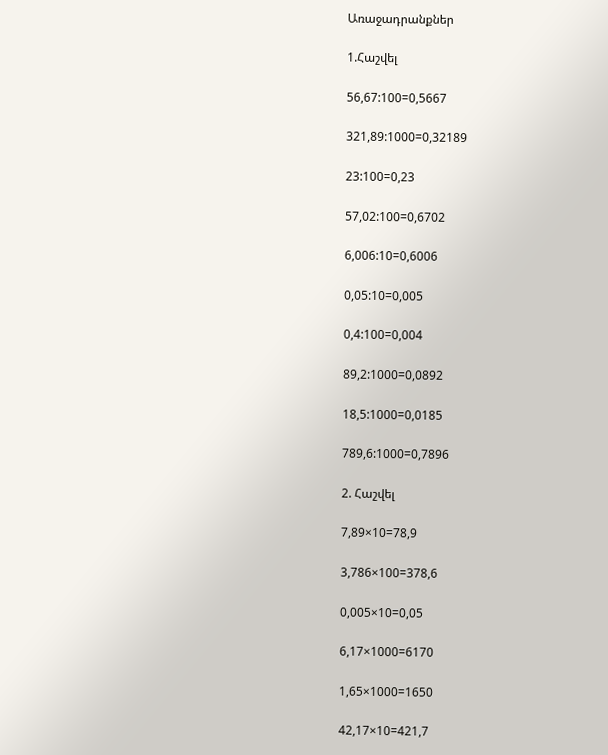Առաջադրանքներ

1.Հաշվել

56,67:100=0,5667

321,89:1000=0,32189

23:100=0,23

57,02:100=0,6702

6,006:10=0,6006

0,05:10=0,005

0,4:100=0,004

89,2:1000=0,0892

18,5:1000=0,0185

789,6:1000=0,7896

2. Հաշվել

7,89×10=78,9

3,786×100=378,6

0,005×10=0,05

6,17×1000=6170

1,65×1000=1650

42,17×10=421,7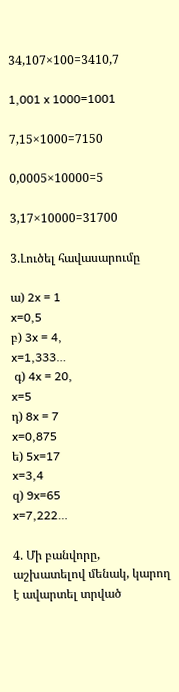34,107×100=3410,7

1,001 x 1000=1001

7,15×1000=7150

0,0005×10000=5

3,17×10000=31700

3.Լուծել հավասարումը

ա) 2x = 1
x=0,5
բ) 3x = 4,
x=1,333…
 գ) 4x = 20,
x=5
դ) 8x = 7
x=0,875
ե) 5x=17
x=3,4
զ) 9x=65
x=7,222…

4. Մի բանվորը, աշխատելով մենակ, կարող է ավարտել տրված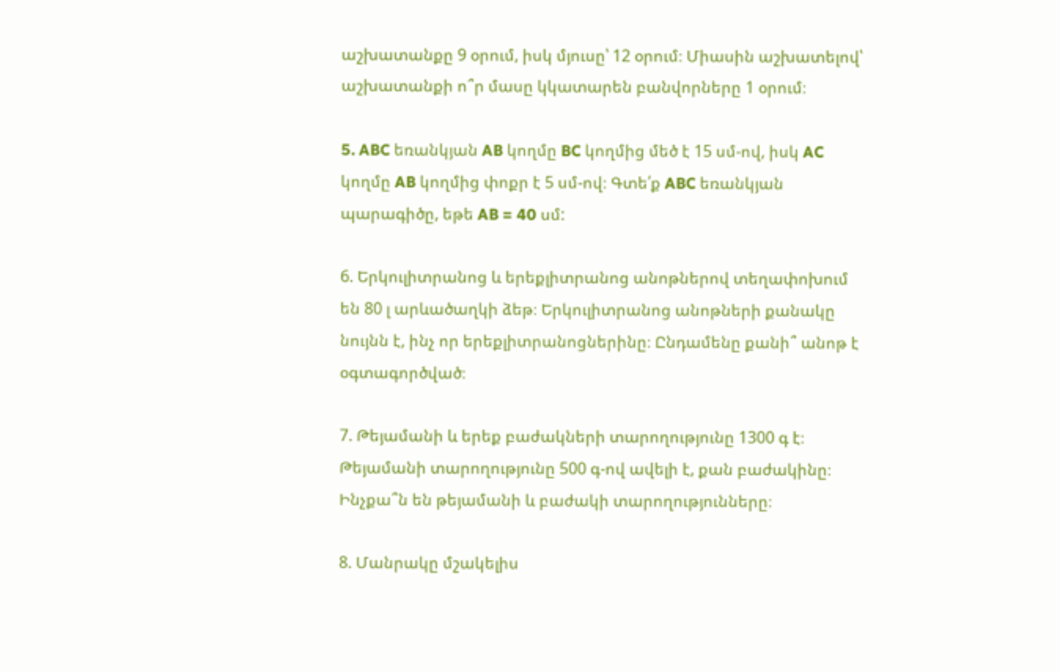աշխատանքը 9 օրում, իսկ մյուսը՝ 12 օրում։ Միասին աշխատելով՝ աշխատանքի ո՞ր մասը կկատարեն բանվորները 1 օրում։

5. ABC եռանկյան AB կողմը BC կողմից մեծ է 15 սմ-ով, իսկ AC կողմը AB կողմից փոքր է 5 սմ-ով։ Գտե՛ք ABC եռանկյան պարագիծը, եթե AB = 40 սմ:

6. Երկուլիտրանոց և երեքլիտրանոց անոթներով տեղափոխում են 80 լ արևածաղկի ձեթ։ Երկուլիտրանոց անոթների քանակը նույնն է, ինչ որ երեքլիտրանոցներինը։ Ընդամենը քանի՞ անոթ է օգտագործված։

7. Թեյամանի և երեք բաժակների տարողությունը 1300 գ է։ Թեյամանի տարողությունը 500 գ-ով ավելի է, քան բաժակինը։ Ինչքա՞ն են թեյամանի և բաժակի տարողությունները։

8. Մանրակը մշակելիս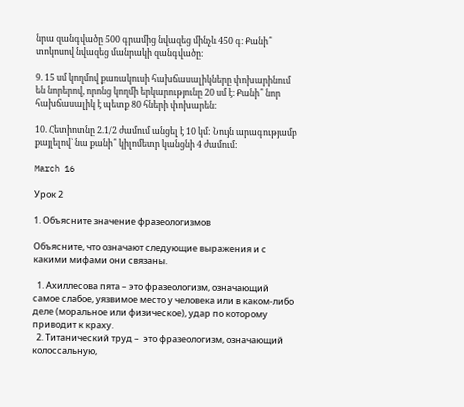նրա զանգվածը 500 գրամից նվազեց մինչև 450 գ։ Քանի՞ տոկոսով նվազեց մանրակի զանգվածը։

9. 15 սմ կողմով քառակուսի հախճասալիկները փոխարինում են նորերով, որոնց կողմի երկարությունը 20 սմ է։ Քանի՞ նոր հախճասալիկ է պետք 80 հների փոխարեն։

10. Հետիոտնը 2.1/2 ժամում անցել է 10 կմ: Նույն արագությամբ քայլելով` նա քանի՞ կիլոմետր կանցնի 4 ժամում:

March 16

Урок 2

1. Объясните значение фразеологизмов

Объясните, что означают следующие выражения и с какими мифами они связаны.

  1. Ахиллесова пята – это фразеологизм, означающий самое слабое, уязвимое место у человека или в каком-либо деле (моральное или физическое), удар по которому приводит к краху.
  2. Титанический труд –  это фразеологизм, означающий колоссальную,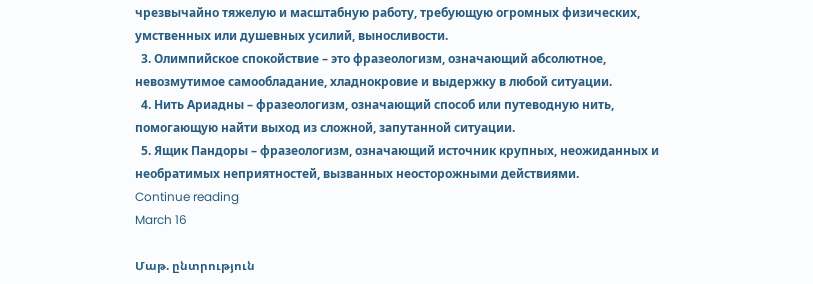чрезвычайно тяжелую и масштабную работу, требующую огромных физических, умственных или душевных усилий, выносливости.
  3. Олимпийское спокойствие – это фразеологизм, означающий абсолютное, невозмутимое самообладание, хладнокровие и выдержку в любой ситуации.
  4. Нить Ариадны – фразеологизм, означающий способ или путеводную нить, помогающую найти выход из сложной, запутанной ситуации.
  5. Ящик Пандоры – фразеологизм, означающий источник крупных, неожиданных и необратимых неприятностей, вызванных неосторожными действиями.
Continue reading
March 16

Մաթ. ընտրություն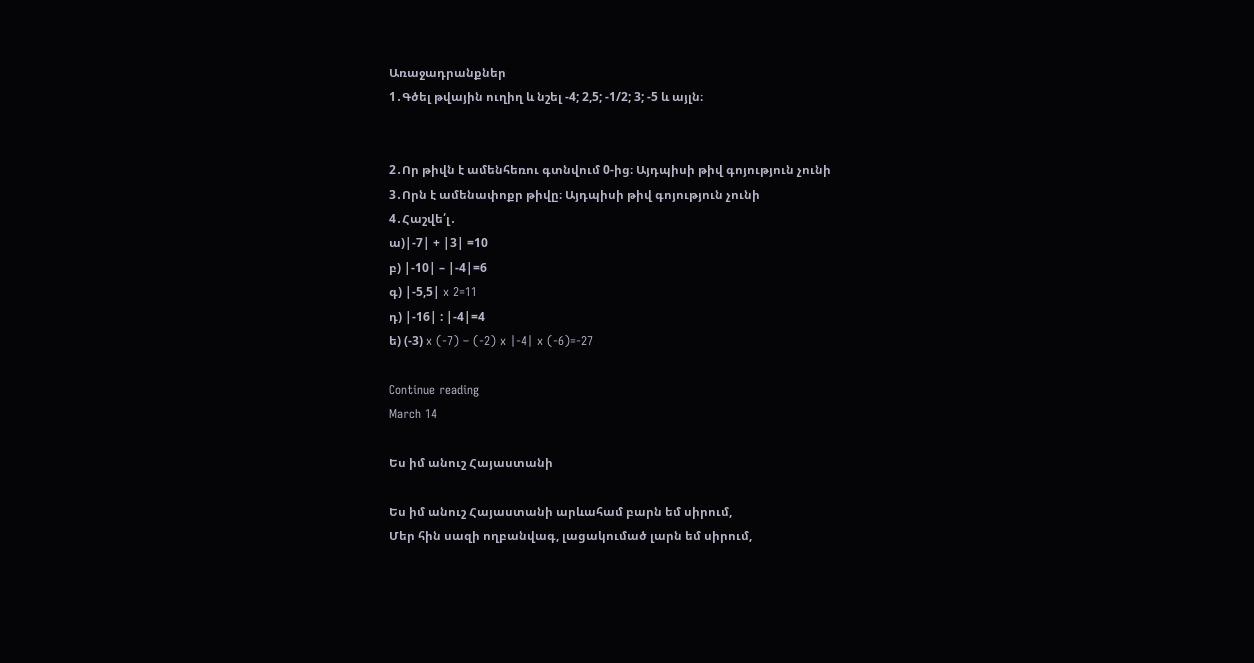Առաջադրանքներ
1․Գծել թվային ուղիղ և նշել -4; 2,5; -1/2; 3; -5 և այլն։


2․Որ թիվն է ամենհեռու գտնվում 0-ից։ Այդպիսի թիվ գոյություն չունի
3․Որն է ամենափոքր թիվը։ Այդպիսի թիվ գոյություն չունի
4․Հաշվե՛լ․
ա)|-7| + |3| =10
բ) |-10| – |-4|=6
գ) |-5,5| x 2=11
դ) |-16| : |-4|=4
ե) (-3) x (-7) – (-2) x |-4| x (-6)=-27

Continue reading
March 14

Ես իմ անուշ Հայաստանի

Ես իմ անուշ Հայաստանի արևահամ բարն եմ սիրում,
Մեր հին սազի ողբանվագ, լացակումած լարն եմ սիրում,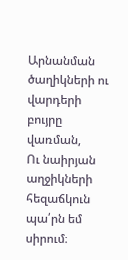Արնանման ծաղիկների ու վարդերի բույրը վառման,
Ու նաիրյան աղջիկների հեզաճկուն պա՛րն եմ սիրում։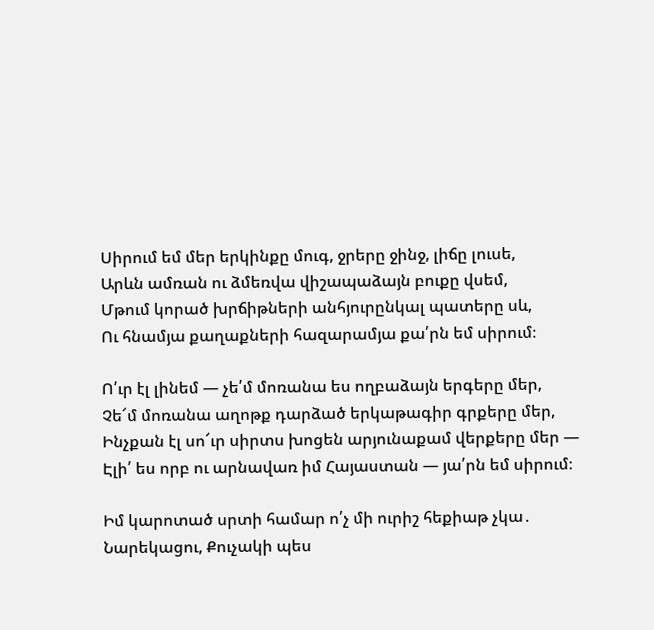Սիրում եմ մեր երկինքը մուգ, ջրերը ջինջ, լիճը լուսե,
Արևն ամռան ու ձմեռվա վիշապաձայն բուքը վսեմ,
Մթում կորած խրճիթների անհյուրընկալ պատերը սև,
Ու հնամյա քաղաքների հազարամյա քա՛րն եմ սիրում։

Ո՛ւր էլ լինեմ — չե՛մ մոռանա ես ողբաձայն երգերը մեր,
Չե՜մ մոռանա աղոթք դարձած երկաթագիր գրքերը մեր,
Ինչքան էլ սո՜ւր սիրտս խոցեն արյունաքամ վերքերը մեր —
Էլի՛ ես որբ ու արնավառ իմ Հայաստան — յա՛րն եմ սիրում։

Իմ կարոտած սրտի համար ո՛չ մի ուրիշ հեքիաթ չկա․
Նարեկացու, Քուչակի պես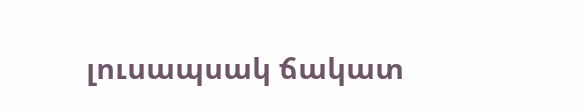լուսապսակ ճակատ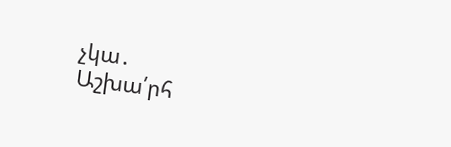չկա․
Աշխա՛րհ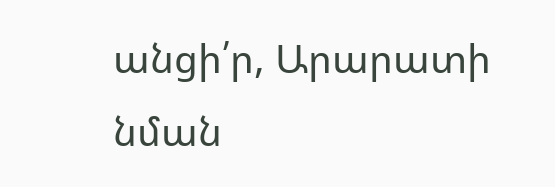անցի՛ր, Արարատի նման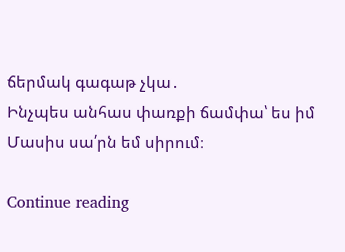ճերմակ գագաթ չկա․
Ինչպես անհաս փառքի ճամփա՝ ես իմ Մասիս սա՛րն եմ սիրում։

Continue reading